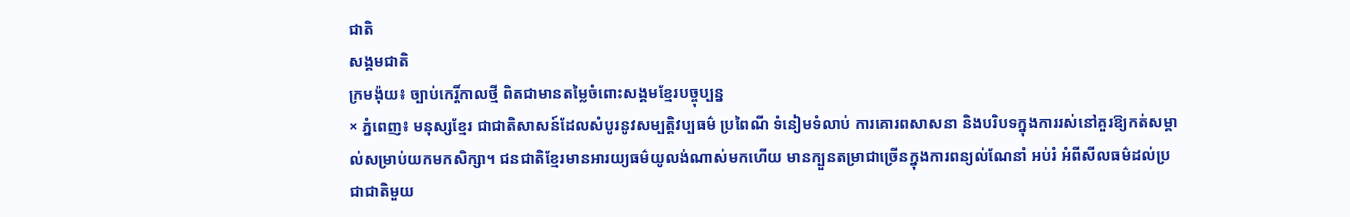ជាតិ
សង្គមជាតិ
ក្រមង៉ុយ៖ ច្បាប់កេរ្តិ៍កាលថ្មី ពិតជាមានតម្លៃចំពោះសង្គមខ្មែរបច្ចុប្បន្ន
× ភ្នំពេញ៖ មនុស្សខ្មែរ ជាជាតិសាសន៍ដែលសំបូរនូវសម្បត្តិវប្បធម៌ ប្រពៃណី ទំនៀមទំលាប់ ការគោរពសាសនា និងបរិបទក្នុងការរស់នៅគួរឱ្យកត់សម្គាល់សម្រាប់យកមកសិក្សា។ ជនជាតិខ្មែរមានអារយ្យធម៌យូលង់ណាស់មកហើយ មានក្បួនតម្រាជាច្រើនក្នុងការពន្យល់ណែនាំ អប់រំ អំពីសីលធម៌ដល់ប្រជាជាតិមួយ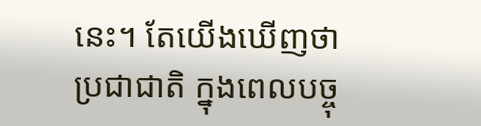នេះ។ តែយើងឃើញថាប្រជាជាតិ ក្នុងពេលបច្ចុ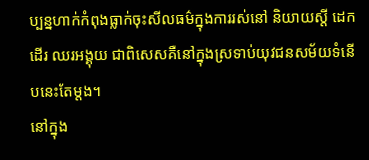ប្បន្នហាក់កំពុងធ្លាក់ចុះសីលធម៌ក្នុងការរស់នៅ និយាយស្ដី ដេកដើរ ឈរអង្គុយ ជាពិសេសគឺនៅក្នុងស្រទាប់យុវជនសម័យទំនើបនេះតែម្ដង។
នៅក្នុង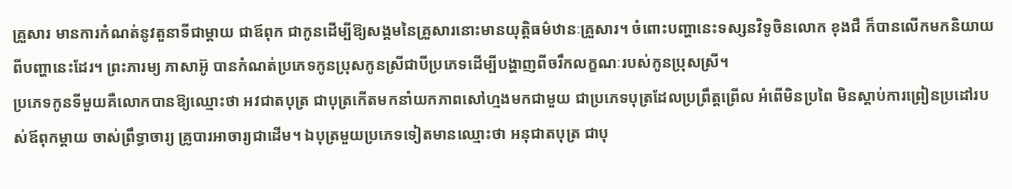គ្រួសារ មានការកំណត់នូវតួនាទីជាម្ដាយ ជាឪពុក ជាកូនដើម្បីឱ្យសង្គមនៃគ្រួសារនោះមានយុត្តិធម៌ឋានៈគ្រួសារ។ ចំពោះបញ្ហានេះទស្សនវិទូចិនលោក ខុងជឺ ក៏បានលើកមកនិយាយពីបញ្ហានេះដែរ។ ព្រះភារម្យ ភាសាអ៊ូ បានកំណត់ប្រភេទកូនប្រុសកូនស្រីជាបីប្រភេទដើម្បីបង្ហាញពីចរឹកលក្ខណៈរបស់កូនប្រុសស្រី។
ប្រភេទកូនទីមួយគឺលោកបានឱ្យឈ្មោះថា អវជាតបុត្រ ជាបុត្រកើតមកនាំយកភាពសៅហ្មងមកជាមួយ ជាប្រភេទបុត្រដែលប្រព្រឹត្តព្រើល អំពើមិនប្រពៃ មិនស្ដាប់ការព្រៀនប្រដៅរបស់ឪពុកម្តាយ ចាស់ព្រឹទ្ធាចារ្យ គ្រូបារអាចារ្យជាដើម។ ឯបុត្រមួយប្រភេទទៀតមានឈ្មោះថា អនុជាតបុត្រ ជាបុ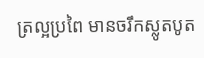ត្រល្អប្រពៃ មានចរឹកស្លូតបូត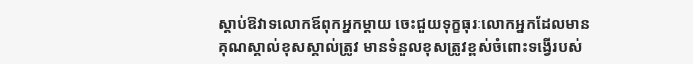ស្ដាប់ឱវាទលោកឪពុកអ្នកម្ដាយ ចេះជួយទុក្ខធុរៈលោកអ្នកដែលមានគុណស្គាល់ខុសស្គាល់ត្រូវ មានទំនួលខុសត្រូវខ្ពស់ចំពោះទង្វើរបស់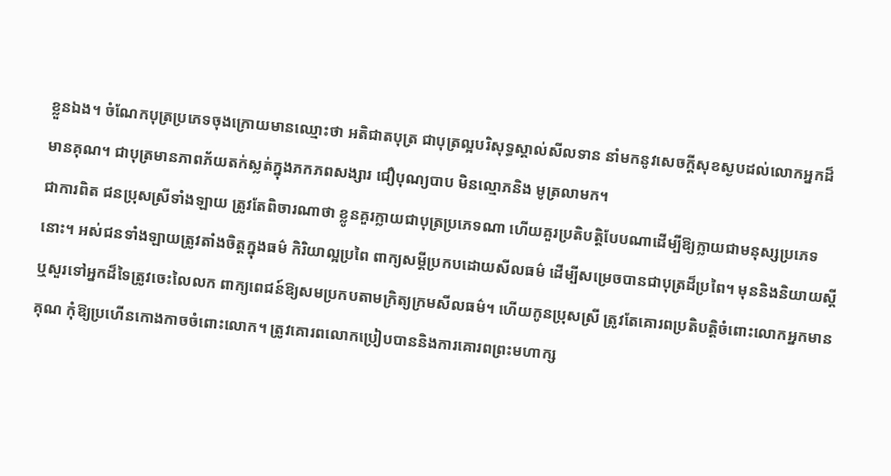ខ្លួនឯង។ ចំណែកបុត្រប្រភេទចុងក្រោយមានឈ្មោះថា អតិជាតបុត្រ ជាបុត្រល្អបរិសុទ្ធស្គាល់សីលទាន នាំមកនូវសេចក្ដីសុខស្ងបដល់លោកអ្នកដ៏មានគុណ។ ជាបុត្រមានភាពភ័យតក់ស្លត់ក្នុងភកភពសង្សារ ជឿបុណ្យបាប មិនល្មោភនិង មូត្រលាមក។
ជាការពិត ជនប្រុសស្រីទាំងឡាយ ត្រូវតែពិចារណាថា ខ្លូនគួរក្លាយជាបុត្រប្រភេទណា ហើយគួរប្រតិបត្តិបែបណាដើម្បីឱ្យក្លាយជាមនុស្សប្រភេទនោះ។ អស់ជនទាំងឡាយត្រូវតាំងចិត្តក្នុងធម៌ កិរិយាល្អប្រពៃ ពាក្យសម្ដីប្រកបដោយសីលធម៌ ដើម្បីសម្រេចបានជាបុត្រដ៏ប្រពៃ។ មុននិងនិយាយស្ដី ឬសួរទៅអ្នកដ៏ទៃត្រូវចេះលៃលក ពាក្យពេជន៍ឱ្យសមប្រកបតាមក្រិត្យក្រមសីលធម៌។ ហើយកូនប្រុសស្រី ត្រូវតែគោរពប្រតិបត្តិចំពោះលោកអ្នកមានគុណ កុំឱ្យប្រហើនកោងកាចចំពោះលោក។ ត្រូវគោរពលោកប្រៀបបាននិងការគោរពព្រះមហាក្ស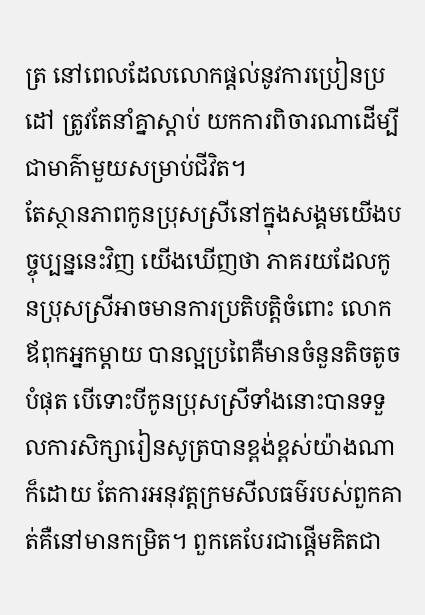ត្រ នៅពេលដែលលោកផ្ដល់នូវការប្រៀនប្រដៅ ត្រូវតែនាំគ្នាស្ដាប់ យកការពិចារណាដើម្បីជាមាគ៌ាមួយសម្រាប់ជីវិត។
តែស្ថានភាពកូនប្រុសស្រីនៅក្នុងសង្គមយើងបច្ចុប្បន្ននេះវិញ យើងឃើញថា ភាគរយដែលកូនប្រុសស្រីអាចមានការប្រតិបត្តិចំពោះ លោកឪពុកអ្នកម្ដាយ បានល្អប្រពៃគឺមានចំនួនតិចតូចបំផុត បើទោះបីកូនប្រុសស្រីទាំងនោះបានទទួលការសិក្សារៀនសូត្របានខ្ពង់ខ្ពស់យ៉ាងណាក៏ដោយ តែការអនុវត្តក្រមសីលធម៌របស់ពួកគាត់គឺនៅមានកម្រិត។ ពួកគេបែរជាផ្ដើមគិតជា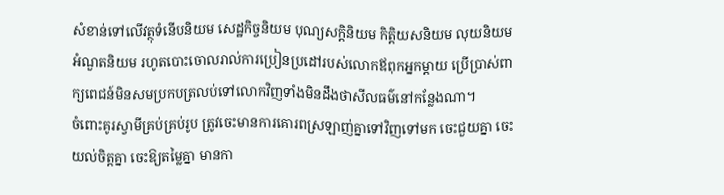សំខាន់ទៅលើវត្ថុទំនើបនិយម សេដ្ឋកិច្ចនិយម បុណ្យសក្តិនិយម កិត្តិយសនិយម លុយនិយម អំណួតនិយម រហូតបោះចោលរាល់ការប្រៀនប្រដៅរបស់លោកឪពុកអ្នកម្ដាយ ប្រើប្រាស់ពាក្យពេជន៍មិនសមប្រកបត្រលប់ទៅលោកវិញទាំងមិនដឹងថាសីលធម៌នៅកន្លែងណា។
ចំពោះគូរស្វាមីគ្រប់គ្រប់រូប ត្រូវចេះមានការគោរពស្រឡាញ់គ្នាទៅវិញទៅមក ចេះជួយគ្នា ចេះយល់ចិត្តគ្នា ចេះឱ្យតម្លៃគ្នា មានកា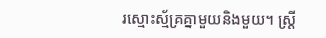រស្មោះស្ម័គ្រគ្នាមួយនិងមួយ។ ស្ត្រី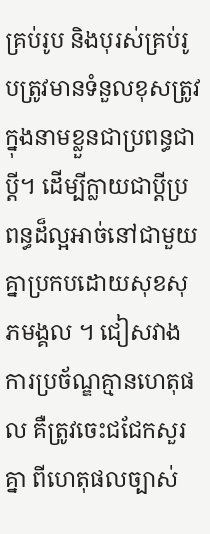គ្រប់រូប និងបុរស់គ្រប់រូបត្រូវមានទំនួលខុសត្រូវក្នុងនាមខ្លួនជាប្រពន្ធជាប្តី។ ដើម្បីក្លាយជាប្ដីប្រពន្ធដ៏ល្អអាច់នៅជាមួយគ្នាប្រកបដោយសុខសុភមង្គល ។ ជៀសវាងការប្រច័ណ្ឌគ្មានហេតុផល គឺត្រូវចេះជជែកសួរគ្នា ពីហេតុផលច្បាស់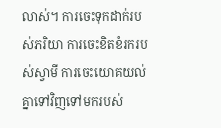លាស់។ ការចេះទុកដាក់របស់ភរិយា ការចេះខិតខំរករបស់ស្វាមី ការចេះយោគយល់គ្នាទៅវិញទៅមករបស់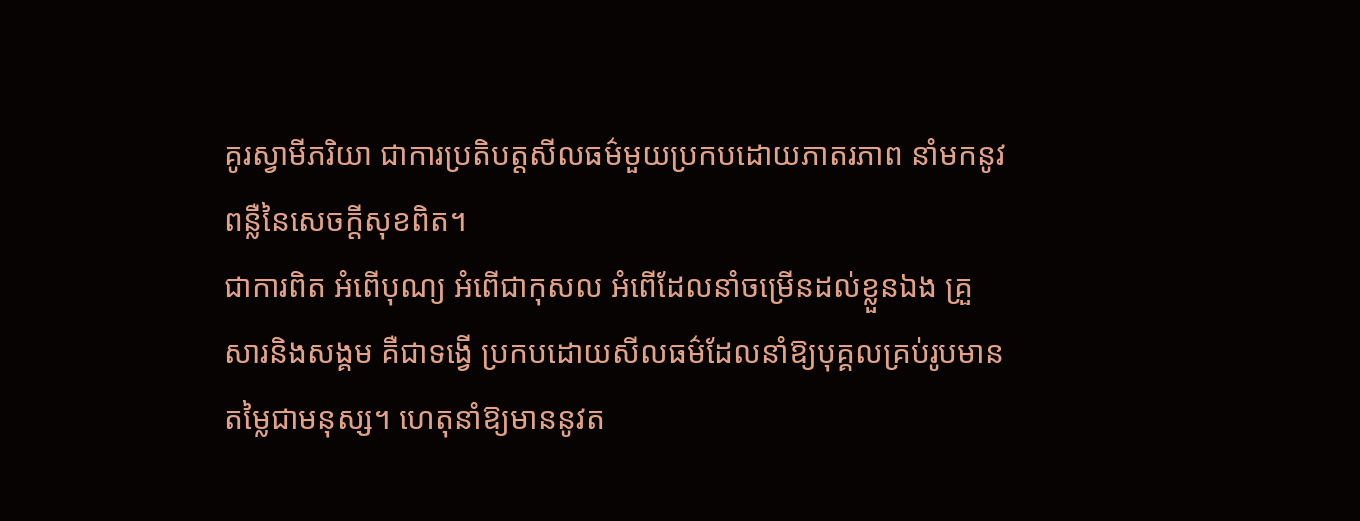គូរស្វាមីភរិយា ជាការប្រតិបត្តសីលធម៌មួយប្រកបដោយភាតរភាព នាំមកនូវពន្លឺនៃសេចក្ដីសុខពិត។
ជាការពិត អំពើបុណ្យ អំពើជាកុសល អំពើដែលនាំចម្រើនដល់ខ្លួនឯង គ្រួសារនិងសង្គម គឺជាទង្វើ ប្រកបដោយសីលធម៌ដែលនាំឱ្យបុគ្គលគ្រប់រូបមានតម្លៃជាមនុស្ស។ ហេតុនាំឱ្យមាននូវត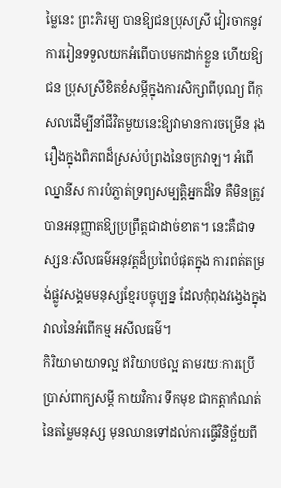ម្លៃនេះ ព្រះភិរម្យ បានឱ្យជនប្រុសស្រី វៀរចាកនូវការរៀនទទួលយកអំពើបាបមកដាក់ខ្លួន ហើយឱ្យជន ប្រុសស្រីខិតខំសម្ភីក្នុងការសិក្សាពីបុណ្យ ពីកុសលដើម្បីនាំជីវិតមួយនេះឱ្យវាមានការចម្រើន រុងរឿងក្នុងពិភពដ៏ស្រស់បំព្រងនៃចក្រវាឡ។ អំពើឈ្នានីស ការបំភ្លាត់ទ្រព្យសម្បត្តិអ្នកដ៏ទៃ គឺមិនត្រូវបានអនុញ្ញាតឱ្យប្រព្រឹត្តជាដាច់ខាត។ នេះគឺជាទស្សនៈសីលធម៌អនុវត្តដ៏ប្រពៃបំផុតក្នុង ការពត់តម្រង់ផ្លូវសង្គមមនុស្សខ្មែរបច្ចុប្បន្ន ដែលកុំពុងវង្វេងក្នុងវាលនៃអំពើកម្ម អសីលធម៌។
កិរិយាមាយាទល្អ ឥរិយាបថល្អ តាមរយៈការប្រើប្រាស់ពាក្យសម្ដី កាយវិការ ទឹកមុខ ជាកត្តាកំណត់នៃតម្លៃមនុស្ស មុនឈានទៅដល់ការធ្វើវិនិច្ឆ័យពី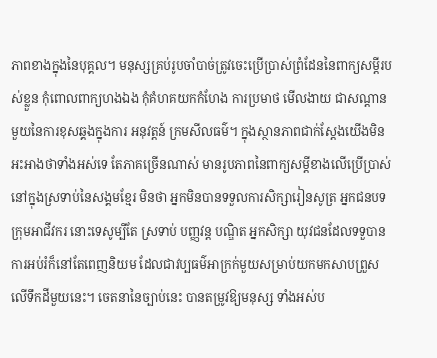ភាពខាងក្នុងនៃបុគ្គល។ មនុស្សគ្រប់រូបចាំបាច់ត្រូវចេះប្រើប្រាស់ព្រំដែននៃពាក្យសម្ដីរបស់ខ្លួន កុំពោលពាក្យហងឯង កុំគំហគយកកំហែង ការប្រមាថ មើលងាយ ជាសណ្ដានមួយនៃការខុសឆ្គងក្នុងការ អនុវត្តន៍ ក្រមសីលធម៌។ ក្នុងស្ថានភាពជាក់ស្ដែងយើងមិនអះអាងថាទាំងអស់ទេ តែភាគច្រើនណាស់ មានរូបភាពនៃពាក្យសម្ដីខាងលើប្រើប្រាស់នៅក្នុងស្រទាប់នៃសង្គមខ្មែរ មិនថា អ្នកមិនបានទទួលការសិក្សារៀនសូត្រ អ្នកជនបទ ក្រុមអាជីវករ នោះទេសូម្បីតែ ស្រទាប់ បញ្ញវន្ត បណ្ឌិត អ្នកសិក្សា យុវជនដែលទទួបានការអប់រំក៏នៅតែពេញនិយម ដែលជាវប្បធម៌អាក្រក់មួយសម្រាប់យកមកសាបព្រួសលើទឹកដីមួយនេះ។ ចេតនានៃច្បាប់នេះ បានតម្រូវឱ្យមនុស្ស ទាំងអស់ប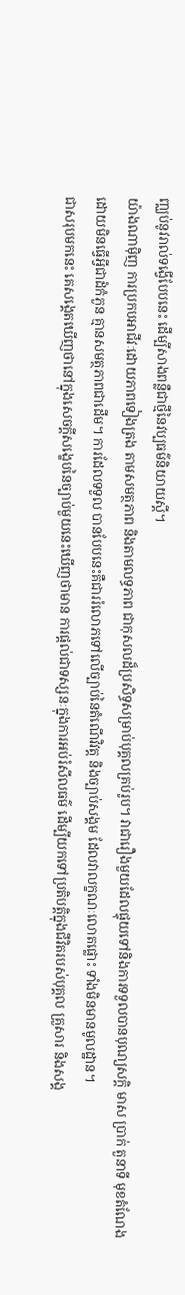ញ្ឈប់នូវរាល់ទង្វើបែបនេះ ដើម្បីសាងពន្លឺជាថ្មីនៃវប្បធម៌និយាយស្ដី។
យ៉ាងណាម៉ិញ ការប្រកបអាជីវៈដោយភាពទៀងត្រង តាមសមត្ថភាព និងតាមលទ្ធភាព ជាកុសលដ៏ប្រសិទ្ធសម្រាប់បុគ្គលគ្រប់រូប។ វាជារឿងមួយដែលផ្ទុយទៅនិងការទទួលបានបុណ្យសក្តិ មាស ប្រាក់ តួនាទី មុខតំណែង ដោយមិនធ្វើអ្វីជាដំកំភួន គ្មានសមត្ថភាពជាដើម។ ការដែលទទួល បានបែបនេះគឺជាររំលោភទៅលើច្បាប់នៃតំណើវិវត្ត និងច្បាប់សង្គម ដែលវាលក្ខណៈលោតផ្លោះ ទាំងមិនមានមូលដ្ឋាន។
ជាសរុបមកនេះ គេសង្គេតឃើញថានៅក្នុងសេចក្ដីសង្ខេបនៃច្បាប់មួយនេះឃើញថាមាន ការផ្ដល់ជាទស្សនៈក្នុងការអប់រំសីលធម៌ ដើម្បីយកទៅប្រតិបត្តិក្នុងជីវិតរបស់បុគ្គល គ្រួសារ និងសង្គ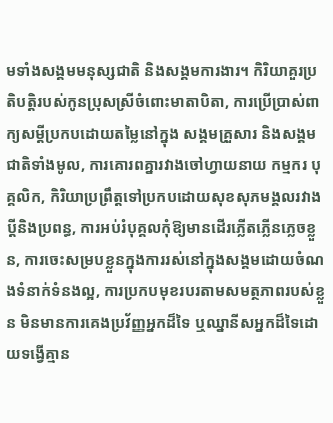មទាំងសង្គមមនុស្សជាតិ និងសង្គមការងារ។ កិរិយាគួរប្រតិបត្តិរបស់កូនប្រុសស្រីចំពោះមាតាបិតា, ការប្រើប្រាស់ពាក្យសម្ដីប្រកបដោយតម្លៃនៅក្នុង សង្គមគ្រួសារ និងសង្គមជាតិទាំងមូល, ការគោរពគ្នារវាងចៅហ្វាយនាយ កម្មករ បុគ្គលិក, កិរិយាប្រព្រឹត្តទៅប្រកបដោយសុខសុភមង្គលរវាងប្ដីនិងប្រពន្ធ, ការអប់រំបុគ្គលកុំឱ្យមានដើរភ្លើតភ្លើនភ្លេចខ្លួន, ការចេះសម្របខ្លួនក្នុងការរស់នៅក្នុងសង្គមដោយចំណងទំនាក់ទំនងល្អ, ការប្រកបមុខរបរតាមសមត្ថភាពរបស់ខ្លួន មិនមានការគេងប្រវ័ញ្ញអ្នកដ៏ទៃ ឬឈ្នានីសអ្នកដ៏ទៃដោយទង្វើគ្មាន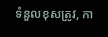ទំនួលខុសត្រូវ, កា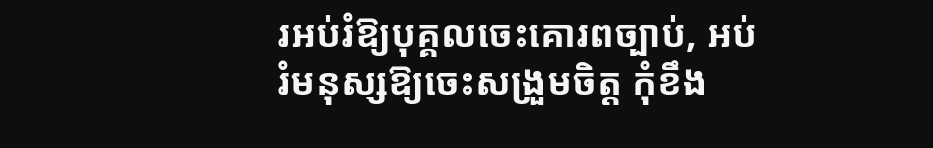រអប់រំឱ្យបុគ្គលចេះគោរពច្បាប់, អប់រំមនុស្សឱ្យចេះសង្រួមចិត្ត កុំខឹង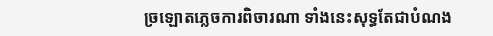ច្រឡោតភ្លេចការពិចារណា ទាំងនេះសុទ្ធតែជាបំណង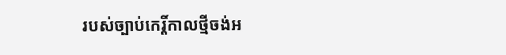របស់ច្បាប់កេរ្តិ៍កាលថ្មីចង់អ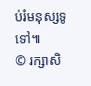ប់រំមនុស្សទូទៅ៕
© រក្សាសិ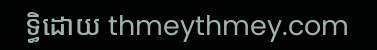ទ្ធិដោយ thmeythmey.com